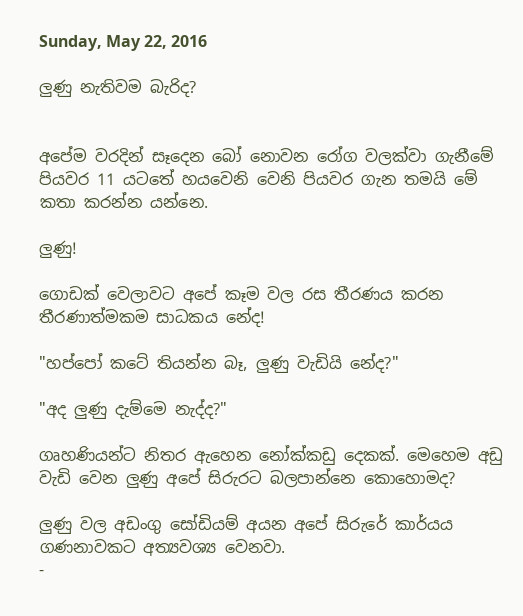Sunday, May 22, 2016

ලුණු නැතිවම බැරිද?


අපේම වරදින් සෑදෙන බෝ නොවන රෝග වලක්වා ගැනීමේ පියවර 11 යටතේ හයවෙනි වෙනි පියවර ගැන තමයි මේ කතා කරන්න යන්නෙ.

ලුණු!

ගොඩක් වෙලාවට අපේ කෑම වල රස තීරණය කරන තීරණාත්මකම සාධකය නේද!

"හප්පෝ කටේ තියන්න බෑ, ලුණු වැඩියි නේද?"

"අද ලුණු දැම්මෙ නැද්ද?"

ගෘහණියන්ට නිතර ඇහෙන නෝක්කඩු දෙකක්. මෙහෙම අඩු වැඩි වෙන ලුණු අපේ සිරුරට බලපාන්නෙ කොහොමද?

ලුණු වල අඩංගු සෝඩියම් අයන අපේ සිරුරේ කාර්යය ගණනාවකට අත්‍යවශ්‍ය වෙනවා.
-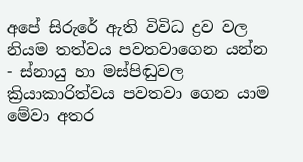අපේ සිරුරේ ඇති විවිධ ද්‍රව වල නියම තත්වය පවතවාගෙන යන්න
- ස්නායු හා මස්පිඬුවල ක්‍රියාකාරිත්වය පවතවා ගෙන යාම මේවා අතර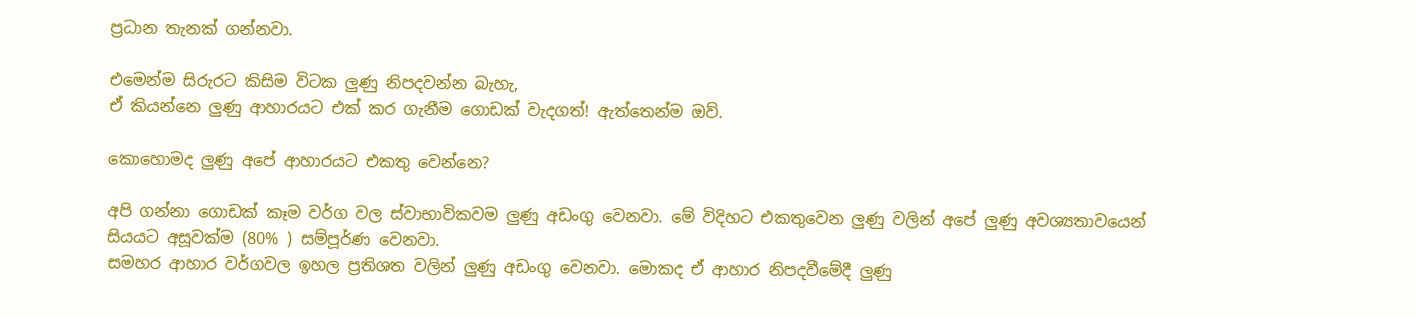ප්‍රධාන තැනක් ගන්නවා.

එමෙන්ම සිරුරට කිසිම විටක ලුණු නිපදවන්න බැහැ,
ඒ කියන්නෙ ලුණු ආහාරයට එක් කර ගැනීම ගොඩක් වැදගත්! ඇත්තෙන්ම ඔව්.

කොහොමද ලුණු අපේ ආහාරයට එකතු වෙන්නෙ?

අපි ගන්නා ගොඩක් කෑම වර්ග වල ස්වාභාවිකවම ලුණු අඩංගු වෙනවා. මේ විදිහට එකතුවෙන ලුණු වලින් අපේ ලුණු අවශ්‍යතාවයෙන් සියයට අසූවක්ම (80% ) සම්පූර්ණ වෙනවා.
සමහර ආහාර වර්ගවල ඉහල ප්‍රතිශත වලින් ලුණු අඩංගු වෙනවා. මොකද ඒ ආහාර නිපදවීමේදී ලුණු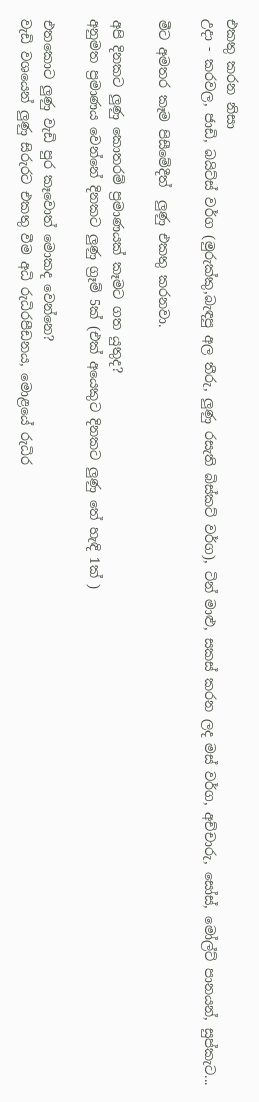එකතු කරන නිසා
උදා - කරවල, ජාඩි, බයිට්ස් වර්ග (මුරුක්කු,බැඳපු අල තීරු, ලුණු රසැති බිස්කට් වර්ග), ටින් මාළු, සකස් කරන ලද මස් වර්ග, අච්චාරු, සෝස්, මෝල්ට් පානයන්, සුප්කැට...

මීට අමතර කෑම පිසීමේදීත්  ලුණු එකතු කරනවා.

අපි දිනකට ලුණු කොතරම් ප්‍රමාණයක් කෑමට ගත යුතුද?
අනුමත ප්‍රමාණය වෙන්නේ දිනකට ලුණු ග්‍රෑම් 5ක් (එක් අයෙකුට දිනකට ලුණු තේ හැඳි 1ක් )

එතකොට ලුණු වැඩි පුර කෑවොත් මොකද වෙන්නෙ?
වැඩි වශයෙන් ලුණු සිරුරට එකතු වීම අධි රුධිරපීඩනය, මොළයේ රුධිර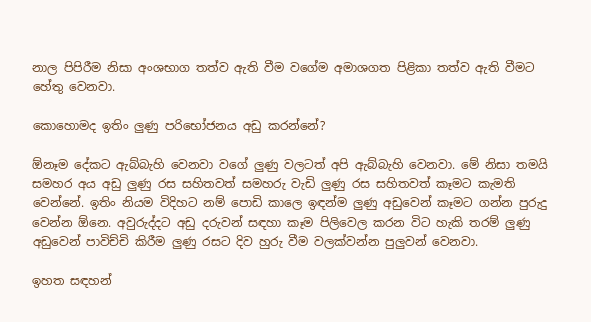නාල පිපිරීම නිසා අංශභාග තත්ව ඇති වීම වගේම අමාශගත පිළිකා තත්ව ඇති වීමට හේතු වෙනවා.

කොහොමද ඉතිං ලුණු පරිභෝජනය අඩු කරන්නේ?

ඕනෑම දේකට ඇබ්බැහි වෙනවා වගේ ලුණු වලටත් අපි ඇබ්බැහි වෙනවා. මේ නිසා තමයි සමහර අය අඩු ලුණු රස සහිතවත් සමහරු වැඩි ලුණු රස සහිතවත් කෑමට කැමති වෙන්නේ. ඉතිං නියම විදිහට නම් පොඩි කාලෙ ඉඳන්ම ලුණු අඩුවෙන් කෑමට ගන්න පුරුදු වෙන්න ඕනෙ. අවුරුද්දට අඩු දරුවන් සඳහා කෑම පිලිවෙල කරන විට හැකි තරම් ලුණු අඩුවෙන් පාවිච්චි කිරීම ලුණු රසට දිව හුරු වීම වලක්වන්න පුලුවන් වෙනවා.

ඉහත සඳහන්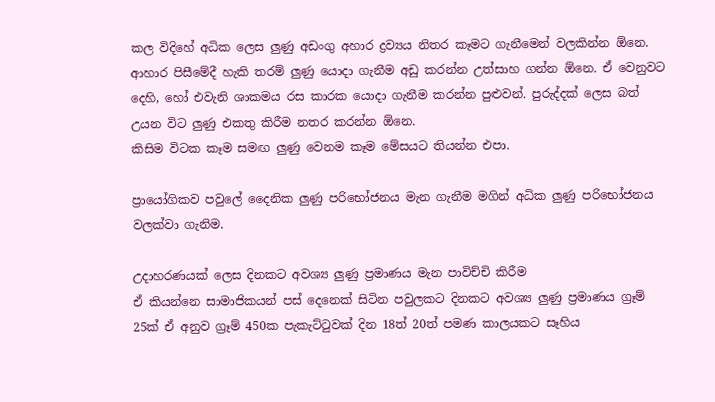කල විදිහේ අධික ලෙස ලුණු අඩංගු අහාර ද්‍රව්‍යය නිතර කෑමට ගැනීමෙන් වලකින්න ඕනෙ.
ආහාර පිසීමේදී හැකි තරම් ලුණු යොදා ගැනීම අඩු කරන්න උත්සාහ ගන්න ඕනෙ. ඒ වෙනුවට දෙහි, හෝ එවැනි ශාකමය රස කාරක යොදා ගැනීම කරන්න පුළුවන්. පුරුද්දක් ලෙස බත් උයන විට ලුණු එකතු කිරීම නතර කරන්න ඕනෙ.
කිසිම විටක කෑම සමඟ ලුණු වෙනම කෑම මේසයට තියන්න එපා.

ප්‍රායෝගිකව පවුලේ දෛනික ලුණු පරිභෝජනය මැන ගැනීම මගින් අධික ලුණු පරිභෝජනය වලක්වා ගැනිම.

උදාහරණයක් ලෙස දිනකට අවශ්‍ය ලුණු ප්‍රමාණය මැන පාවිච්චි කිරීම
ඒ කියන්නෙ සාමාජිකයන් පස් දෙනෙක් සිටින පවුලකට දිනකට අවශ්‍ය ලුණු ප්‍රමාණය ග්‍රෑම් 25ක් ඒ අනුව ග්‍රෑම් 450ක පැකැට්ටුවක් දින 18ත් 20ත් පමණ කාලයකට සෑහිය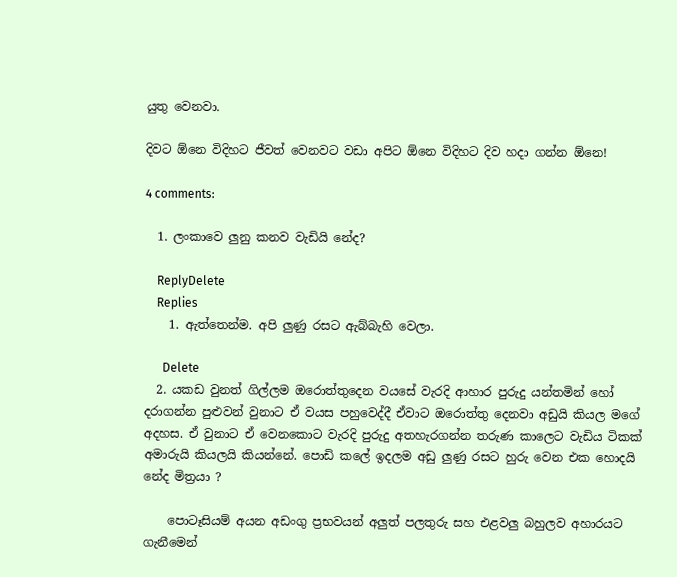යුතු වෙනවා.

දිවට ඕනෙ විදිහට ජීවත් වෙනවට වඩා අපිට ඕනෙ විදිහට දිව හදා ගන්න ඕනෙ!

4 comments:

  1. ලංකාවෙ ලුනු කනව වැඩියි නේද?

    ReplyDelete
    Replies
    1. ඇත්තෙන්ම. අපි ලුණු රසට ඇබ්බැහි වෙලා.

      Delete
  2. යකඩ වුනත් ගිල්ලම ඔරොත්තුදෙන වයසේ වැරදි ආහාර පුරුදු යන්තමින් හෝ දරාගන්න පුළුවන් වුනාට ඒ වයස පහුවෙද්දී ඒවාට ඔරොත්තු දෙනවා අඩුයි කියල මගේ අදහස. ඒ වුනාට ඒ වෙනකොට වැරදි පුරුදු අතහැරගන්න තරුණ කාලෙට වැඩිය ටිකක් අමාරුයි කියලයි කියන්නේ. පොඩි කලේ ඉදලම අඩු ලුණු රසට හුරු වෙන එක හොදයි නේද මිත්‍රයා ?

    පොටෑසියම් අයන අඩංගු ප්‍රභවයන් අලුත් පලතුරු සහ එළවලු බහුලව අහාරයට ගැනීමෙන්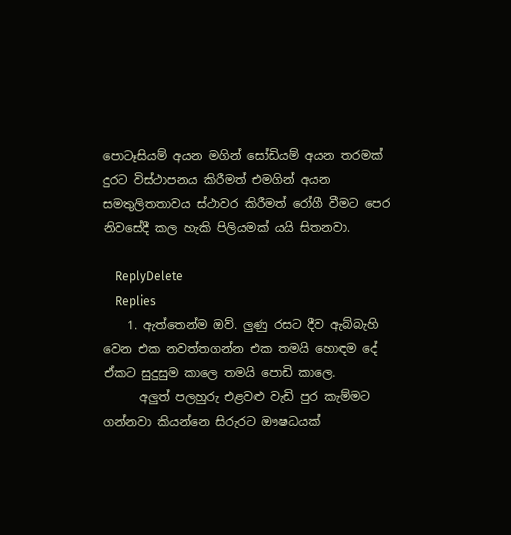පොටෑසියම් අයන මගින් සෝඩියම් අයන තරමක් දුරට විස්ථාපනය කිරීමත් එමගින් අයන සමතුලිතතාවය ස්ථාවර කිරීමත් රෝගී වීමට පෙර නිවසේදී කල හැකි පිලියමක් යයි සිතනවා.

    ReplyDelete
    Replies
    1. ඇත්තෙන්ම ඔව්. ලුණු රසට දීව ඇබ්බැහි වෙන එක නවත්තගන්න එක තමයි හොඳම දේ ඒකට සුදුසුම කාලෙ තමයි පොඩි කාලෙ.
      අලුත් පලහුරු එළවළු වැඩි පුර කැම්මට ගන්නවා කියන්නෙ සිරුරට ඖෂධයක්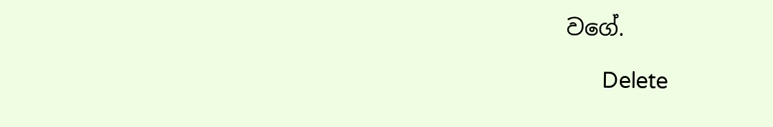වගේ.

      Delete